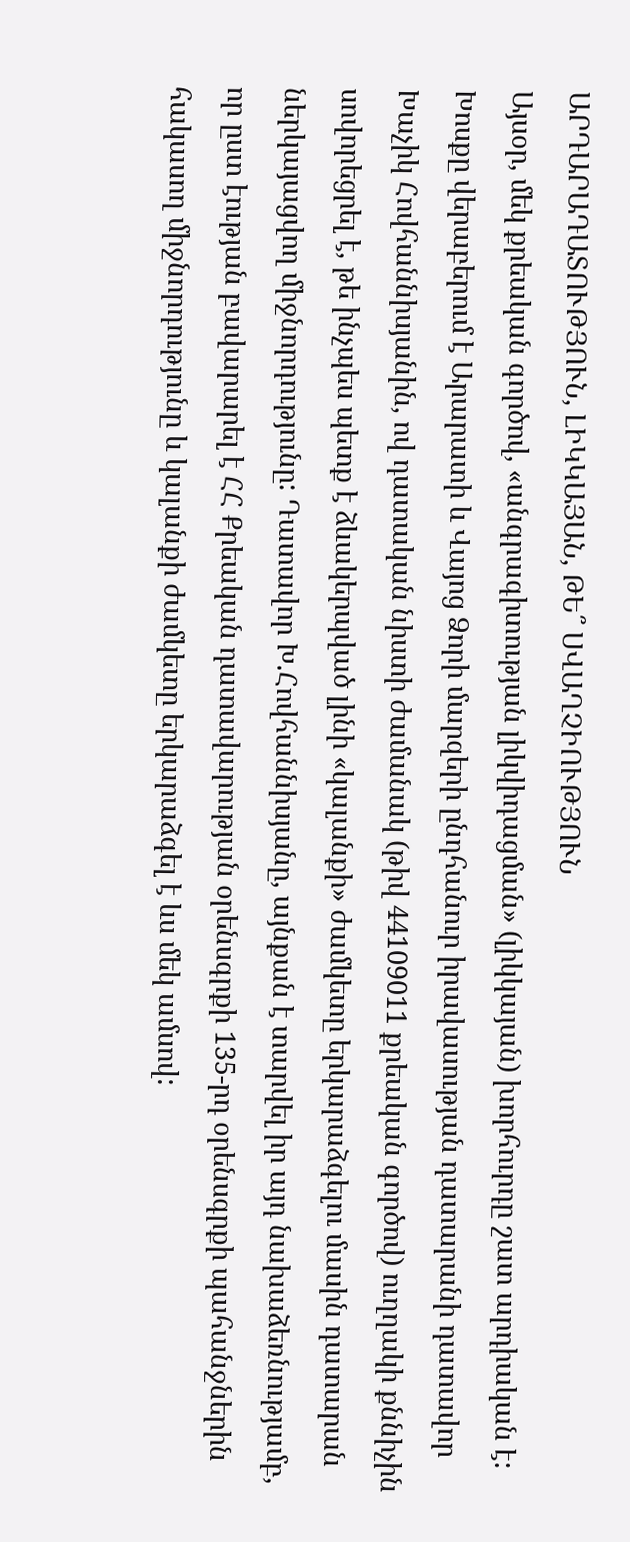ԱՐԴԱՐԱԴԱՏՈՒԹՅՈՒՆ, ԼԻԿԿԱՅԱՆ, ԹԵ՞ ՍՎԱՂՉԻՈՒԹՅՈՒՆ
Այսօր, մեկ քրեական գործով, «անգրագիտության լիկվիդացման» (լիկկայան) խորհուրդը շատ արդիական է: Խոսքը վերաբերում է Արարատի և Վայոց Ձորի մարզերի ընդհանուր իրավասության դատարանի դատավոր Խաչիկ Հովհաննիսյանին, ով դատական նիստի ժամանակ (թիվ 44109011 քրեական գործով) ուղղակի քննիչին սովորեցրել է, թե ինչպես պետք է ձևակերպված լինի «կալանքի» ժամկետը երկարաձգելու մասին դատարան ներկայացվող միջնորդությունը: Դատավոր Խ.Հովհաննիսյանը, այնքան է տարվել իր այդ նախաձեռնությամբ, որ ըստ էության բավարարել է ՀՀ Քրեական դատավարության օրենսգրքի 135-րդ օրենսգրքի պահանջներին հակասող միջնորդությունը և կալանքի ժամկետը երկարաձգել է ևս մեկ ամսով: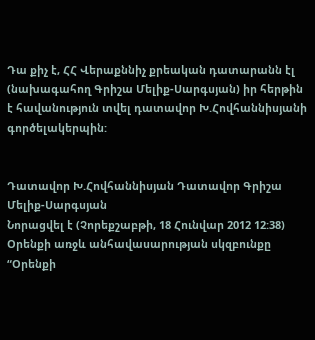Դա քիչ է, ՀՀ Վերաքննիչ քրեական դատարանն էլ (նախագահող Գրիշա Մելիք-Սարգսյան) իր հերթին է հավանություն տվել դատավոր Խ.Հովհաննիսյանի գործելակերպին:


Դատավոր Խ.Հովհաննիսյան Դատավոր Գրիշա Մելիք-Սարգսյան
Նորացվել է (Չորեքշաբթի, 18 Հունվար 2012 12:38)
Օրենքի առջև անհավասարության սկզբունքը
“Օրենքի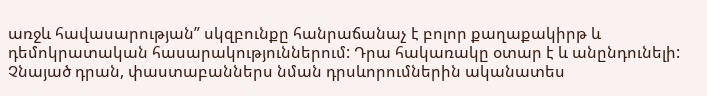առջև հավասարության” սկզբունքը հանրաճանաչ է բոլոր քաղաքակիրթ և դեմոկրատական հասարակություններում: Դրա հակառակը օտար է և անընդունելի: Չնայած դրան, փաստաբաններս նման դրսևորումներին ականատես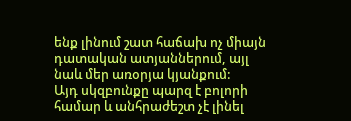ենք լինում շատ հաճախ ոչ միայն դատական ատյաններում, այլ նաև մեր առօրյա կյանքում:
Այդ սկզբունքը պարզ է բոլորի համար և անհրաժեշտ չէ լինել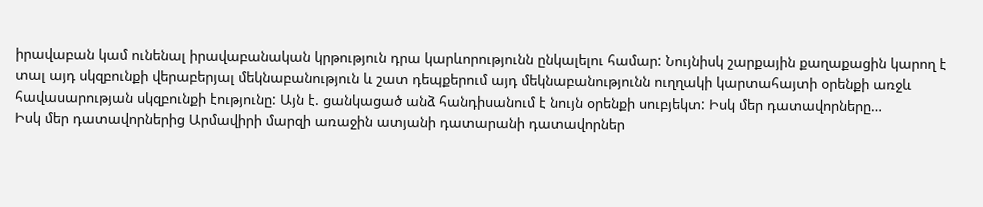իրավաբան կամ ունենալ իրավաբանական կրթություն դրա կարևորությունն ընկալելու համար: Նույնիսկ շարքային քաղաքացին կարող է տալ այդ սկզբունքի վերաբերյալ մեկնաբանություն և շատ դեպքերում այդ մեկնաբանությունն ուղղակի կարտահայտի օրենքի առջև հավասարության սկզբունքի էությունը: Այն է. ցանկացած անձ հանդիսանում է նույն օրենքի սուբյեկտ: Իսկ մեր դատավորները…
Իսկ մեր դատավորներից Արմավիրի մարզի առաջին ատյանի դատարանի դատավորներ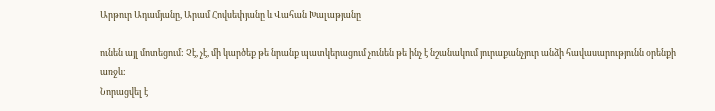Արթուր Ադամյանը, Արամ Հովսեփյանը և Վահան Խալաթյանը

ունեն այլ մոտեցում: Չէ, չէ, մի կարծեք թե նրանք պատկերացում չունեն թե ինչ է նշանակում յուրաքանչյուր անձի հավասարությունն օրենքի առջև:
Նորացվել է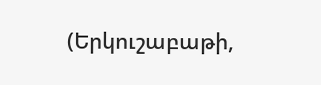(Երկուշաբաթի,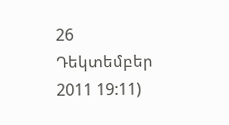26 Դեկտեմբեր 2011 19:11)